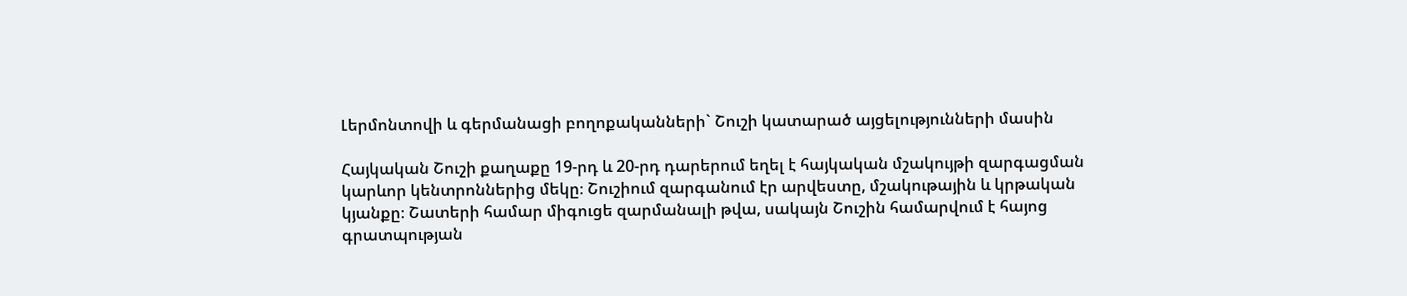Լերմոնտովի և գերմանացի բողոքականների` Շուշի կատարած այցելությունների մասին

Հայկական Շուշի քաղաքը 19-րդ և 20-րդ դարերում եղել է հայկական մշակույթի զարգացման կարևոր կենտրոններից մեկը։ Շուշիում զարգանում էր արվեստը, մշակութային և կրթական կյանքը։ Շատերի համար միգուցե զարմանալի թվա, սակայն Շուշին համարվում է հայոց գրատպության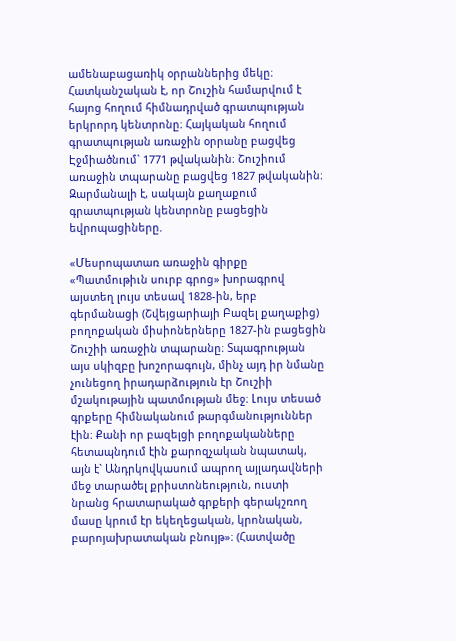ամենաբացառիկ օրրաններից մեկը։ Հատկանշական է, որ Շուշին համարվում է հայոց հողում հիմնադրված գրատպության երկրորդ կենտրոնը։ Հայկական հողում գրատպության առաջին օրրանը բացվեց  Էջմիածնում` 1771 թվականին։ Շուշիում առաջին տպարանը բացվեց 1827 թվականին։ Զարմանալի է, սակայն քաղաքում գրատպության կենտրոնը բացեցին եվրոպացիները.

«Մեսրոպատառ առաջին գիրքը «Պատմութիւն սուրբ գրոց» խորագրով այստեղ լույս տեսավ 1828-ին, երբ գերմանացի (Շվեյցարիայի Բազել քաղաքից) բողոքական միսիոներները 1827-ին բացեցին Շուշիի առաջին տպարանը։ Տպագրության այս սկիզբը խոշորագույն, մինչ այդ իր նմանը չունեցող իրադարձություն էր Շուշիի մշակութային պատմության մեջ։ Լույս տեսած գրքերը հիմնականում թարգմանություններ էին։ Քանի որ բազելցի բողոքականները հետապնդում էին քարոզչական նպատակ, այն է` Անդրկովկասում ապրող այլադավների մեջ տարածել քրիստոնեություն, ուստի նրանց հրատարակած գրքերի գերակշռող մասը կրում էր եկեղեցական, կրոնական, բարոյախրատական բնույթ»։ (Հատվածը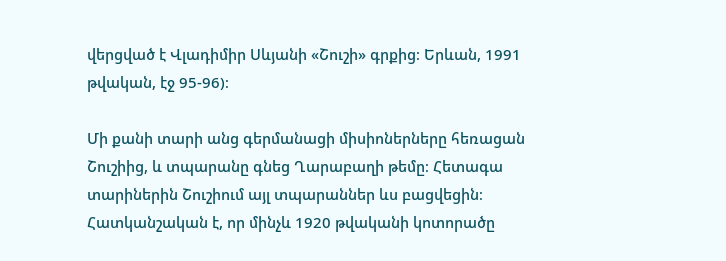վերցված է Վլադիմիր Սևյանի «Շուշի» գրքից։ Երևան, 1991 թվական, էջ 95-96)։

Մի քանի տարի անց գերմանացի միսիոներները հեռացան Շուշիից, և տպարանը գնեց Ղարաբաղի թեմը։ Հետագա տարիներին Շուշիում այլ տպարաններ ևս բացվեցին։ Հատկանշական է, որ մինչև 1920 թվականի կոտորածը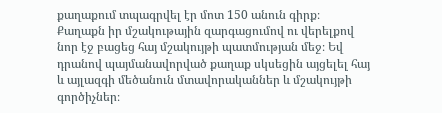քաղաքում տպագրվել էր մոտ 150 անուն գիրք։ Քաղաքն իր մշակութային զարգացումով ու վերելքով նոր էջ բացեց հայ մշակույթի պատմության մեջ։ Եվ դրանով պայմանավորված քաղաք սկսեցին այցելել հայ և այլազգի մեծանուն մտավորականներ և մշակույթի գործիչներ։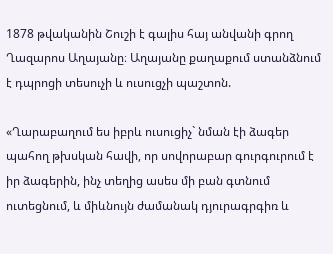1878 թվականին Շուշի է գալիս հայ անվանի գրող Ղազարոս Աղայանը։ Աղայանը քաղաքում ստանձնում է դպրոցի տեսուչի և ուսուցչի պաշտոն.

«Ղարաբաղում ես իբրև ուսուցիչ` նման էի ձագեր պահող թխսկան հավի, որ սովորաբար գուրգուրում է իր ձագերին, ինչ տեղից ասես մի բան գտնում ուտեցնում, և միևնույն ժամանակ դյուրագրգիռ և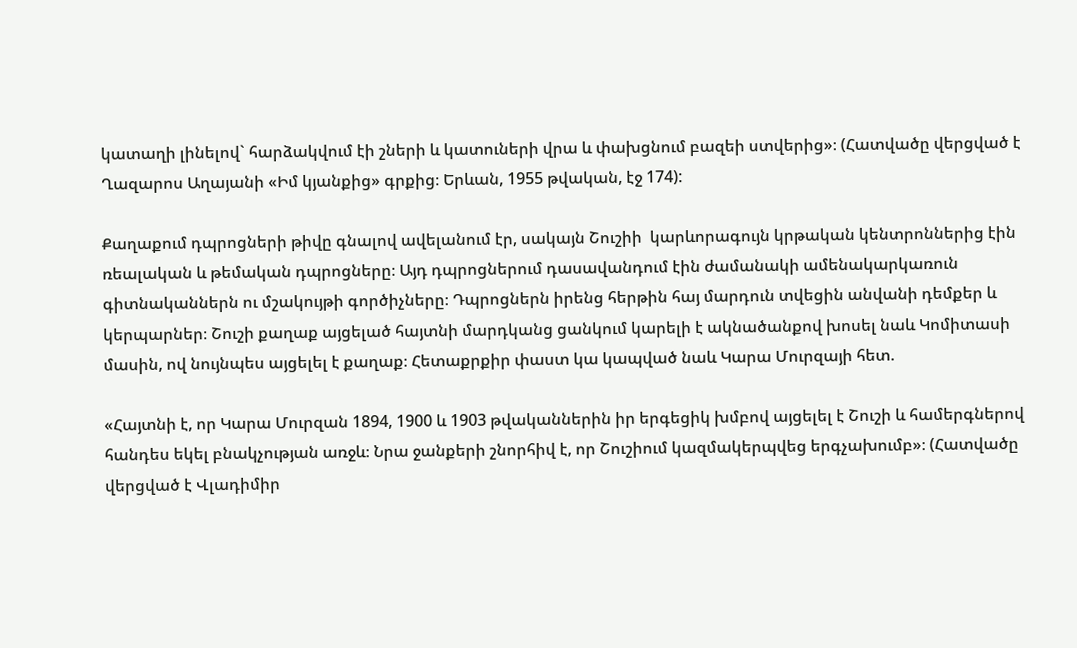կատաղի լինելով` հարձակվում էի շների և կատուների վրա և փախցնում բազեի ստվերից»։ (Հատվածը վերցված է Ղազարոս Աղայանի «Իմ կյանքից» գրքից։ Երևան, 1955 թվական, էջ 174):

Քաղաքում դպրոցների թիվը գնալով ավելանում էր, սակայն Շուշիի  կարևորագույն կրթական կենտրոններից էին ռեալական և թեմական դպրոցները։ Այդ դպրոցներում դասավանդում էին ժամանակի ամենակարկառուն գիտնականներն ու մշակույթի գործիչները։ Դպրոցներն իրենց հերթին հայ մարդուն տվեցին անվանի դեմքեր և կերպարներ։ Շուշի քաղաք այցելած հայտնի մարդկանց ցանկում կարելի է ակնածանքով խոսել նաև Կոմիտասի մասին, ով նույնպես այցելել է քաղաք։ Հետաքրքիր փաստ կա կապված նաև Կարա Մուրզայի հետ.

«Հայտնի է, որ Կարա Մուրզան 1894, 1900 և 1903 թվականներին իր երգեցիկ խմբով այցելել է Շուշի և համերգներով հանդես եկել բնակչության առջև։ Նրա ջանքերի շնորհիվ է, որ Շուշիում կազմակերպվեց երգչախումբ»։ (Հատվածը վերցված է Վլադիմիր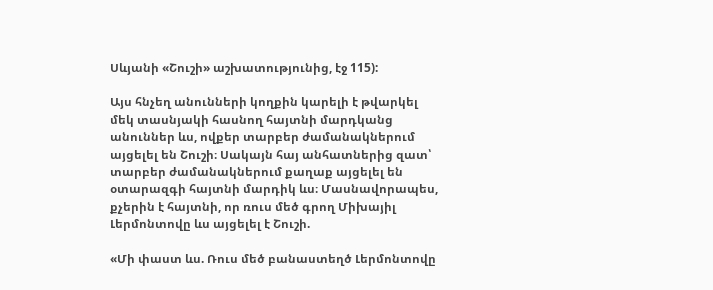Սևյանի «Շուշի» աշխատությունից, էջ 115):

Այս հնչեղ անունների կողքին կարելի է թվարկել մեկ տասնյակի հասնող հայտնի մարդկանց անուններ ևս, ովքեր տարբեր ժամանակներում այցելել են Շուշի։ Սակայն հայ անհատներից զատ՝ տարբեր ժամանակներում քաղաք այցելել են օտարազգի հայտնի մարդիկ ևս։ Մասնավորապես, քչերին է հայտնի, որ ռուս մեծ գրող Միխայիլ Լերմոնտովը ևս այցելել է Շուշի.

«Մի փաստ ևս. Ռուս մեծ բանաստեղծ Լերմոնտովը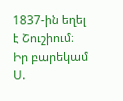1837-ին եղել է Շուշիում։ Իր բարեկամ Ս.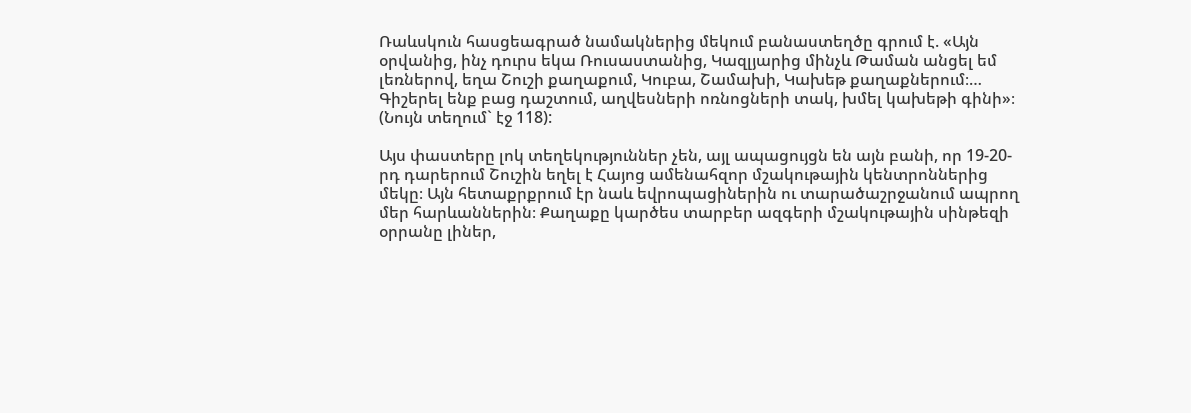Ռաևսկուն հասցեագրած նամակներից մեկում բանաստեղծը գրում է. «Այն օրվանից, ինչ դուրս եկա Ռուսաստանից, Կազլյարից մինչև Թաման անցել եմ լեռներով, եղա Շուշի քաղաքում, Կուբա, Շամախի, Կախեթ քաղաքներում։… Գիշերել ենք բաց դաշտում, աղվեսների ոռնոցների տակ, խմել կախեթի գինի»։ (Նույն տեղում` էջ 118):

Այս փաստերը լոկ տեղեկություններ չեն, այլ ապացույցն են այն բանի, որ 19-20-րդ դարերում Շուշին եղել է Հայոց ամենահզոր մշակութային կենտրոններից մեկը։ Այն հետաքրքրում էր նաև եվրոպացիներին ու տարածաշրջանում ապրող մեր հարևաններին։ Քաղաքը կարծես տարբեր ազգերի մշակութային սինթեզի օրրանը լիներ,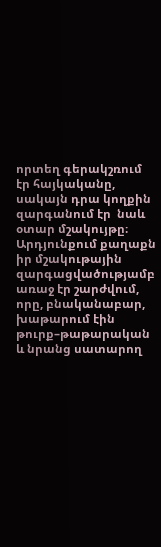որտեղ գերակշռում էր հայկականը, սակայն դրա կողքին զարգանում էր  նաև օտար մշակույթը։ Արդյունքում քաղաքն իր մշակութային զարգացվածությամբ առաջ էր շարժվում, որը, բնականաբար, խաթարում էին թուրք–թաթարական և նրանց սատարող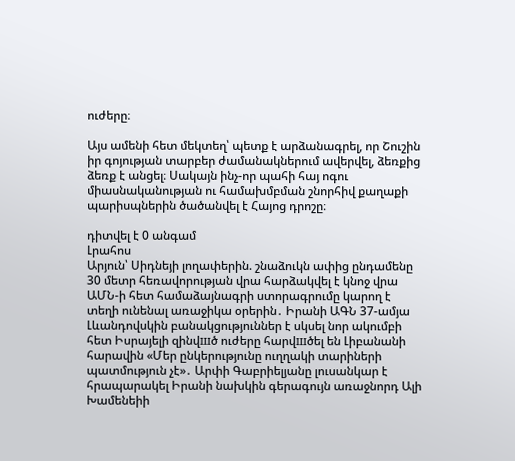ուժերը։

Այս ամենի հետ մեկտեղ՝ պետք է արձանագրել, որ Շուշին իր գոյության տարբեր ժամանակներում ավերվել, ձեռքից ձեռք է անցել։ Սակայն ինչ-որ պահի հայ ոգու միասնականության ու համախմբման շնորհիվ քաղաքի պարիսպներին ծածանվել է Հայոց դրոշը։

դիտվել է 0 անգամ
Լրահոս
Արյուն՝ Սիդնեյի լողափերին. շնաձուկն ափից ընդամենը 30 մետր հեռավորության վրա հարձակվել է կնոջ վրա ԱՄՆ-ի հետ համաձայնագրի ստորագրումը կարող է տեղի ունենալ առաջիկա օրերին․ Իրանի ԱԳՆ 37-ամյա Լևանդովսկին բանակցություններ է սկսել նոր ակումբի հետ Իսրայելի զինվшծ ուժերը հարվшծել են Լիբանանի հարավին «Մեր ընկերությունը ուղղակի տարիների պատմություն չէ»․ Արփի Գաբրիելյանը լուսանկար է հրապարակել Իրանի նախկին գերագույն առաջնորդ Ալի Խամենեիի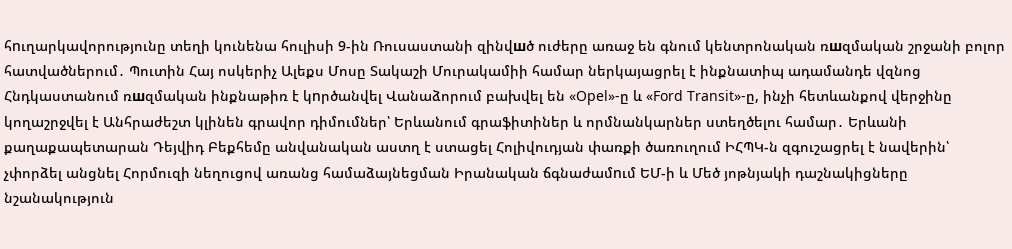հnւղարկավորությունը տեղի կունենա հուլիսի 9-ին Ռուսաստանի զինվшծ ուժերը առաջ են գնում կենտրոնական ռшզմական շրջանի բոլոր հատվածներում․ Պուտին Հայ ոսկերիչ Ալեքս Մոսը Տակաշի Մուրակամիի համար ներկայացրել է ինքնատիպ ադամանդե վզնոց Հնդկաստանում ռшզմական ինքնաթիռ է կnրծանվել Վանաձորում բախվել են «Opel»-ը և «Ford Transit»-ը, ինչի հետևանքով վերջինը կողաշրջվել է Անհրաժեշտ կլինեն գրավոր դիմումներ՝ Երևանում գրաֆիտիներ և որմնանկարներ ստեղծելու համար․ Երևանի քաղաքապետարան Դեյվիդ Բեքհեմը անվանական աստղ է ստացել Հոլիվուդյան փառքի ծառուղում ԻՀՊԿ-ն զգուշացրել է նավերին՝ չփորձել անցնել Հորմուզի նեղուցով առանց համաձայնեցման Իրանական ճգնաժամnւմ ԵՄ-ի և Մեծ յոթնյակի դաշնակիցները նշանակություն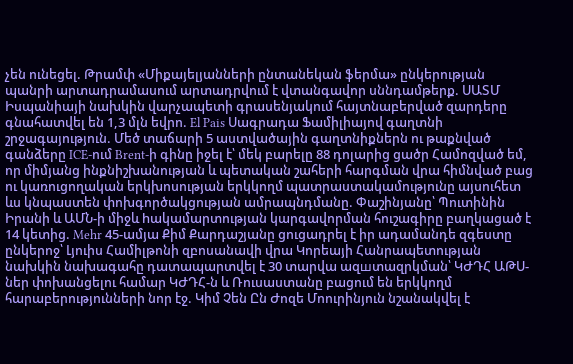չեն ունեցել. Թրամփ «Միքայելյանների ընտանեկան ֆերմա» ընկերության պանրի արտադրամասում արտադրվում է վտանգավոր սննդամթերք. ՍԱՏՄ Իսպանիայի նախկին վարչապետի գրասենյակում հայտնաբերված զարդերը գնահատվել են 1,3 մլն եվրո. El Pais Սագրադա Ֆամիլիայով գաղտնի շրջագայություն. Մեծ տաճարի 5 աստվածային գաղտնիքներն ու թաքնված գանձերը ICE-ում Brent-ի գինը իջել է՝ մեկ բարելը 88 դոլարից ցածր Համոզված եմ, որ միմյանց ինքնիշխանության և պետական շահերի հարգման վրա հիմնված բաց ու կառուցողական երկխոսության երկկողմ պատրաստակամությունը այսուհետ ևս կնպաստեն փոխգործակցության ամրապնդմանը. Փաշինյանը՝ Պուտինին Իրանի և ԱՄՆ-ի միջև hակամարտության կարգավորման հուշագիրը բաղկացած է 14 կետից. Mehr 45-ամյա Քիմ Քարդաշյանը ցուցադրել է իր ադամանդե զգեստը ընկերոջ՝ Լյուիս Համիլթոնի զբոսանավի վրա Կորեայի Հանրապետության նախկին նախագահը դատապարտվել է 30 տարվա ազшտազրկման՝ ԿԺԴՀ ԱԹՍ-ներ փոխանցելու համար ԿԺԴՀ-ն և Ռուսաստանը բացում են երկկողմ հարաբերությունների նոր էջ. Կիմ Չեն Ըն Ժոզե Մոուրինյուն նշանակվել է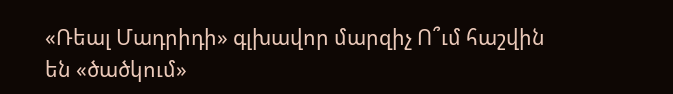«Ռեալ Մադրիդի» գլխավոր մարզիչ Ո՞ւմ հաշվին են «ծածկում»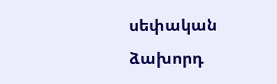սեփական ձախորդ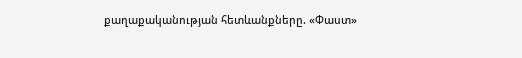քաղաքականության հետևանքները. «Փաստ»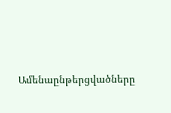Ամենաընթերցվածները